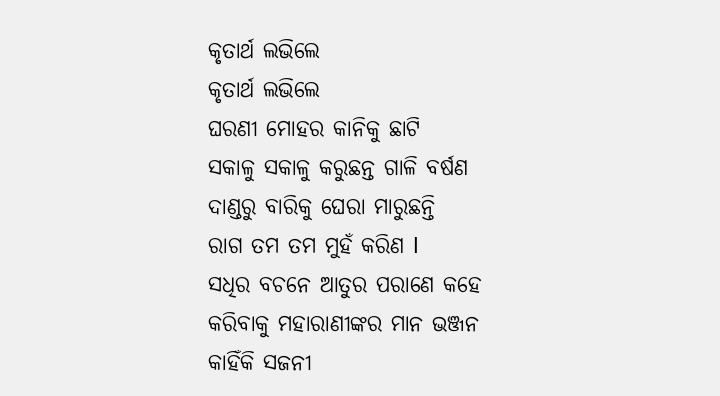କୃତାର୍ଥ ଲଭିଲେ
କୃତାର୍ଥ ଲଭିଲେ
ଘରଣୀ ମୋହର କାନିକୁ ଛାଟି
ସକାଳୁ ସକାଳୁ କରୁଛନ୍ତ ଗାଳି ବର୍ଷଣ
ଦାଣ୍ଡରୁ ବାରିକୁ ଘେରା ମାରୁଛନ୍ତି
ରାଗ ତମ ତମ ମୁହଁ କରିଣ l
ସଧିର ବଚନେ ଆତୁର ପରାଣେ କହେ
କରିବାକୁ ମହାରାଣୀଙ୍କର ମାନ ଭଞ୍ଜନ
କାହିଁକି ସଜନୀ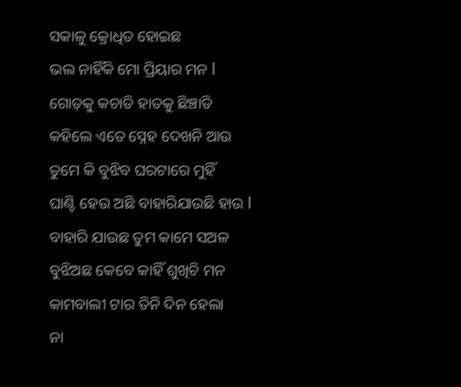ସକାଳୁ କ୍ରୋଧିତ ହୋଇଛ
ଭଲ ନାହିଁକି ମୋ ପ୍ରିୟାର ମନ l
ଗୋଡ଼କୁ କଚାଡି ହାତକୁ ଛିଞ୍ଚାଡି
କହିଲେ ଏତେ ସ୍ନେହ ଦେଖନି ଆଉ
ତୁମେ କି ବୁଝିବ ଘରଟାରେ ମୁହିଁ
ଘାଣ୍ଟି ହେଉ ଅଛି ବାହାରିଯାଉଛି ହାଉ l
ବାହାରି ଯାଉଛ ତୁମ କାମେ ସଅଳ
ବୁଝିଅଛ କେବେ କାହିଁ ଶୁଖିଚି ମନ
କାମବାଲୀ ଟାର ତିନି ଦିନ ହେଲା
ନା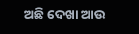ଅଛି ଦେଖା ଆଉ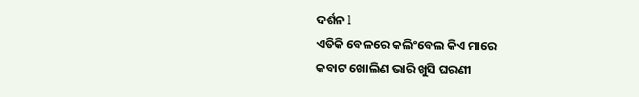ଦର୍ଶନ l
ଏତିକି ବେଳରେ କଲିଂବେଲ କିଏ ମାରେ
କବାଟ ଖୋଲିଣ ଭାରି ଖୁସି ଘରଣୀ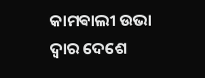କାମଵାଲୀ ଉଭା ଦ୍ୱାର ଦେଶେ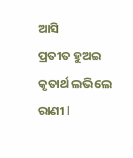ଆସି
ପ୍ରତୀତ ହୁଅଇ କୃତାର୍ଥ ଲଭିଲେ ରାଣୀ l